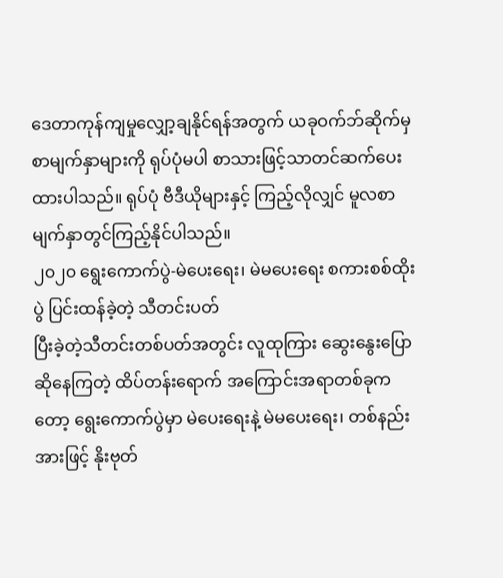ဒေတာကုန်ကျမှုလျှော့ချနိုင်ရန်အတွက် ယခုဝက်ဘ်ဆိုက်မှ စာမျက်နှာများကို ရုပ်ပုံမပါ စာသားဖြင့်သာတင်ဆက်ပေးထားပါသည်။ ရုပ်ပုံ ဗီဒီယိုများနှင့် ကြည့်လိုလျှင် မူလစာမျက်နှာတွင်ကြည့်နိုင်ပါသည်။
၂၀၂၀ ရွေးကောက်ပွဲ-မဲပေးရေး၊ မဲမပေးရေး စကားစစ်ထိုးပွဲ ပြင်းထန်ခဲ့တဲ့ သီတင်းပတ်
ပြီးခဲ့တဲ့သီတင်းတစ်ပတ်အတွင်း လူထုကြား ဆွေးနွေးပြောဆိုနေကြတဲ့ ထိပ်တန်းရောက် အကြောင်းအရာတစ်ခုကတော့ ရွေးကောက်ပွဲမှာ မဲပေးရေးနဲ့ မဲမပေးရေး၊ တစ်နည်းအားဖြင့် နိုးဗုတ်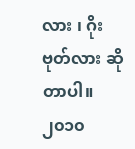လား ၊ ဂိုးဗုတ်လား ဆိုတာပါ။
၂၀၁၀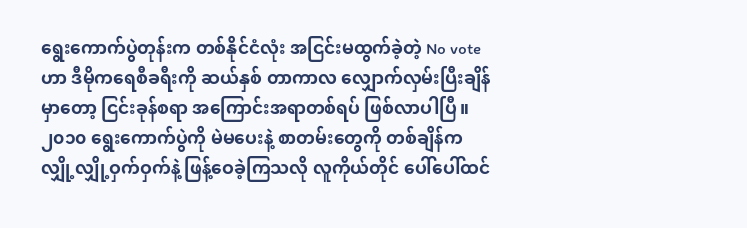ရွေးကောက်ပွဲတုန်းက တစ်နိုင်ငံလုံး အငြင်းမထွက်ခဲ့တဲ့ No vote ဟာ ဒီမိုကရေစီခရီးကို ဆယ်နှစ် တာကာလ လျှောက်လှမ်းပြီးချိန်မှာတော့ ငြင်းခုန်စရာ အကြောင်းအရာတစ်ရပ် ဖြစ်လာပါပြီ။
၂၀၁၀ ရွေးကောက်ပွဲကို မဲမပေးနဲ့ စာတမ်းတွေကို တစ်ချိန်က လျှို့လျှို့ဝှက်ဝှက်နဲ့ ဖြန့်ဝေခဲ့ကြသလို လူကိုယ်တိုင် ပေါ်ပေါ်ထင်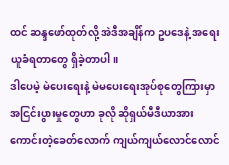ထင် ဆန္ဒဖော်ထုတ်လို့ အဲဒီအချိန်က ဥပဒေနဲ့ အရေးယူခံရတာတွေ ရှိခဲ့တာပါ။
ဒါပေမဲ့ မဲပေးရေးနဲ့ မဲမပေးရေးအုပ်စုတွေကြားမှာ အငြင်းပွားမှုတွေဟာ ခုလို ဆိုရှယ်မီဒီယာအားကောင်းတဲ့ခေတ်လောက် ကျယ်ကျယ်လောင်လောင်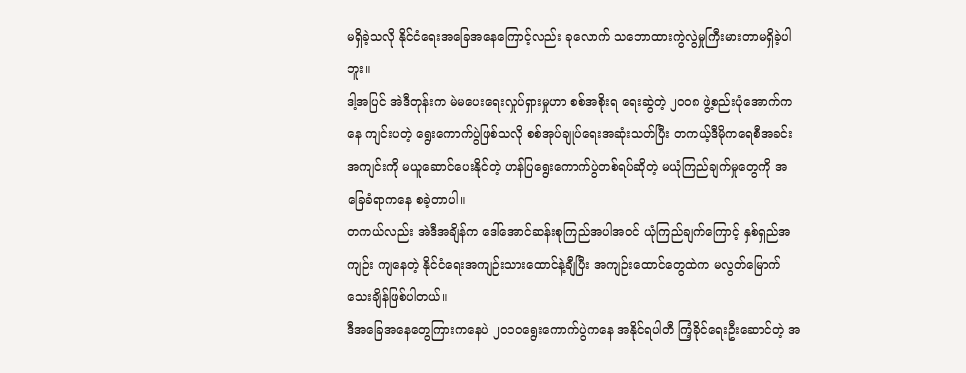မရှိခဲ့သလို နိုင်ငံရေးအခြေအနေကြောင့်လည်း ခုလောက် သဘောထားကွဲလွဲမှုကြီးမားတာမရှိခဲ့ပါဘူး။
ဒါ့အပြင် အဲဒီတုန်းက မဲမပေးရေးလှုပ်ရှားမှုဟာ စစ်အစိုးရ ရေးဆွဲတဲ့ ၂၀၀၈ ဖွဲ့စည်းပုံအောက်ကနေ ကျင်းပတဲ့ ရွေးကောက်ပွဲဖြစ်သလို စစ်အုပ်ချုပ်ရေးအဆုံးသတ်ပြီး တကယ့်ဒီမိုကရေစီအခင်းအကျင်းကို မယူဆောင်ပေးနိုင်တဲ့ ဟန်ပြရွေးကောက်ပွဲတစ်ရပ်ဆိုတဲ့ မယုံကြည်ချက်မှုတွေကို အခြေခံရာကနေ စခဲ့တာပါ။
တကယ်လည်း အဲဒီအချိန်က ဒေါ်အောင်ဆန်းစုကြည်အပါအဝင် ယုံကြည်ချက်ကြောင့် နှစ်ရှည်အကျဉ်း ကျနေတဲ့ နိုင်ငံရေးအကျဉ်းသားထောင်နဲ့ချီပြီး အကျဉ်းထောင်တွေထဲက မလွတ်မြောက်သေးချိန်ဖြစ်ပါတယ်။
ဒီအခြေအနေတွေကြားကနေပဲ ၂၀၁၀ရွေးကောက်ပွဲကနေ အနိုင်ရပါတီ ကြံ့ခိုင်ရေးဦးဆောင်တဲ့ အ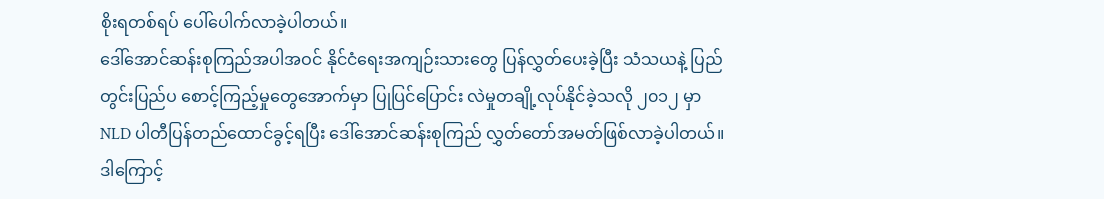စိုးရတစ်ရပ် ပေါ်ပေါက်လာခဲ့ပါတယ်။
ဒေါ်အောင်ဆန်းစုကြည်အပါအဝင် နိုင်ငံရေးအကျဉ်းသားတွေ ပြန်လွှတ်ပေးခဲ့ပြီး သံသယနဲ့ ပြည်တွင်းပြည်ပ စောင့်ကြည့်မှုတွေအောက်မှာ ပြုပြင်ပြောင်း လဲမှုတချို့လုပ်နိုင်ခဲ့သလို ၂၀၁၂ မှာ NLD ပါတီပြန်တည်ထောင်ခွင့်ရပြီး ဒေါ်အောင်ဆန်းစုကြည် လွှတ်တော်အမတ်ဖြစ်လာခဲ့ပါတယ်။
ဒါကြောင့်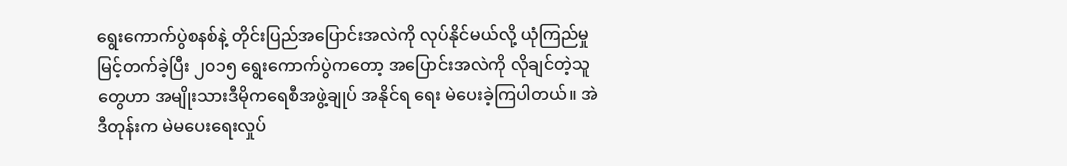ရွေးကောက်ပွဲစနစ်နဲ့ တိုင်းပြည်အပြောင်းအလဲကို လုပ်နိုင်မယ်လို့ ယုံကြည်မှုမြင့်တက်ခဲ့ပြီး ၂၀၁၅ ရွေးကောက်ပွဲကတော့ အပြောင်းအလဲကို လိုချင်တဲ့သူတွေဟာ အမျိုးသားဒီမိုကရေစီအဖွဲ့ချုပ် အနိုင်ရ ရေး မဲပေးခဲ့ကြပါတယ်။ အဲဒီတုန်းက မဲမပေးရေးလှုပ်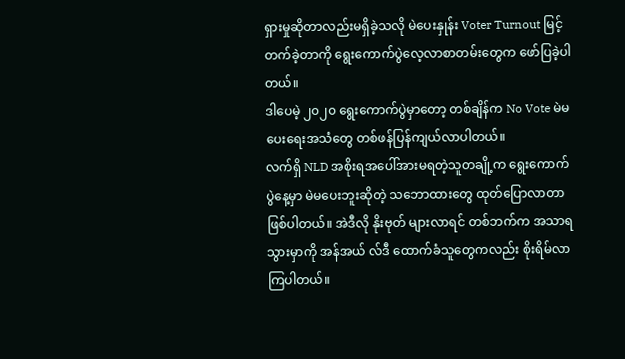ရှားမှုဆိုတာလည်းမရှိခဲ့သလို မဲပေးနှုန်း Voter Turnout မြင့်တက်ခဲ့တာကို ရွေးကောက်ပွဲလေ့လာစာတမ်းတွေက ဖော်ပြခဲ့ပါတယ်။
ဒါပေမဲ့ ၂၀၂၀ ရွေးကောက်ပွဲမှာတော့ တစ်ချိန်က No Vote မဲမပေးရေးအသံတွေ တစ်ဖန်ပြန်ကျယ်လာပါတယ်။
လက်ရှိ NLD အစိုးရအပေါ်အားမရတဲ့သူတချို့က ရွေးကောက်ပွဲနေ့မှာ မဲမပေးဘူးဆိုတဲ့ သဘောထားတွေ ထုတ်ပြောလာတာဖြစ်ပါတယ်။ အဲဒီလို နိုးဗုတ် များလာရင် တစ်ဘက်က အသာရသွားမှာကို အန်အယ် လ်ဒီ ထောက်ခံသူတွေကလည်း စိုးရိမ်လာကြပါတယ်။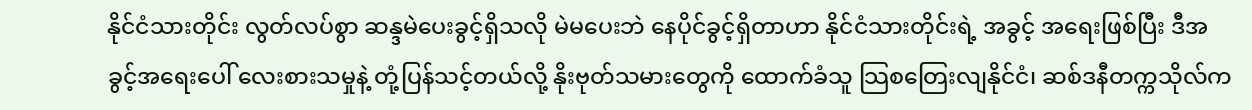နိုင်ငံသားတိုင်း လွတ်လပ်စွာ ဆန္ဒမဲပေးခွင့်ရှိသလို မဲမပေးဘဲ နေပိုင်ခွင့်ရှိတာဟာ နိုင်ငံသားတိုင်းရဲ့ အခွင့် အရေးဖြစ်ပြီး ဒီအခွင့်အရေးပေါ် လေးစားသမှုနဲ့ တုံ့ပြန်သင့်တယ်လို့ နိုးဗုတ်သမားတွေကို ထောက်ခံသူ သြစတြေးလျနိုင်ငံ၊ ဆစ်ဒနီတက္ကသိုလ်က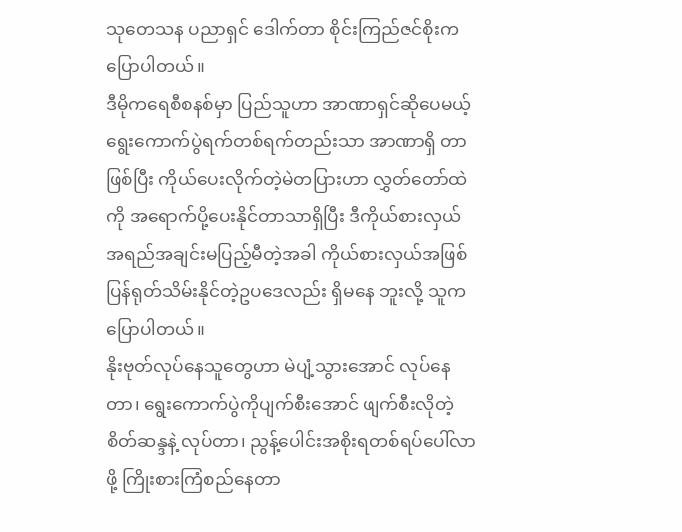သုတေသန ပညာရှင် ဒေါက်တာ စိုင်းကြည်ဇင်စိုးက ပြောပါတယ်။
ဒီမိုကရေစီစနစ်မှာ ပြည်သူဟာ အာဏာရှင်ဆိုပေမယ့် ရွေးကောက်ပွဲရက်တစ်ရက်တည်းသာ အာဏာရှိ တာဖြစ်ပြီး ကိုယ်ပေးလိုက်တဲ့မဲတပြားဟာ လွှတ်တော်ထဲကို အရောက်ပို့ပေးနိုင်တာသာရှိပြီး ဒီကိုယ်စားလှယ် အရည်အချင်းမပြည့်မီတဲ့အခါ ကိုယ်စားလှယ်အဖြစ် ပြန်ရုတ်သိမ်းနိုင်တဲ့ဥပဒေလည်း ရှိမနေ ဘူးလို့ သူက ပြောပါတယ်။
နိုးဗုတ်လုပ်နေသူတွေဟာ မဲပျံ့သွားအောင် လုပ်နေတာ၊ ရွေးကောက်ပွဲကိုပျက်စီးအောင် ဖျက်စီးလိုတဲ့စိတ်ဆန္ဒနဲ့ လုပ်တာ၊ ညွန့်ပေါင်းအစိုးရတစ်ရပ်ပေါ်လာဖို့ ကြိုးစားကြံစည်နေတာ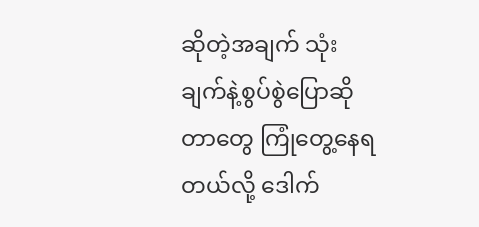ဆိုတဲ့အချက် သုံးချက်နဲ့စွပ်စွဲပြောဆိုတာတွေ ကြုံတွေ့နေရတယ်လို့ ဒေါက်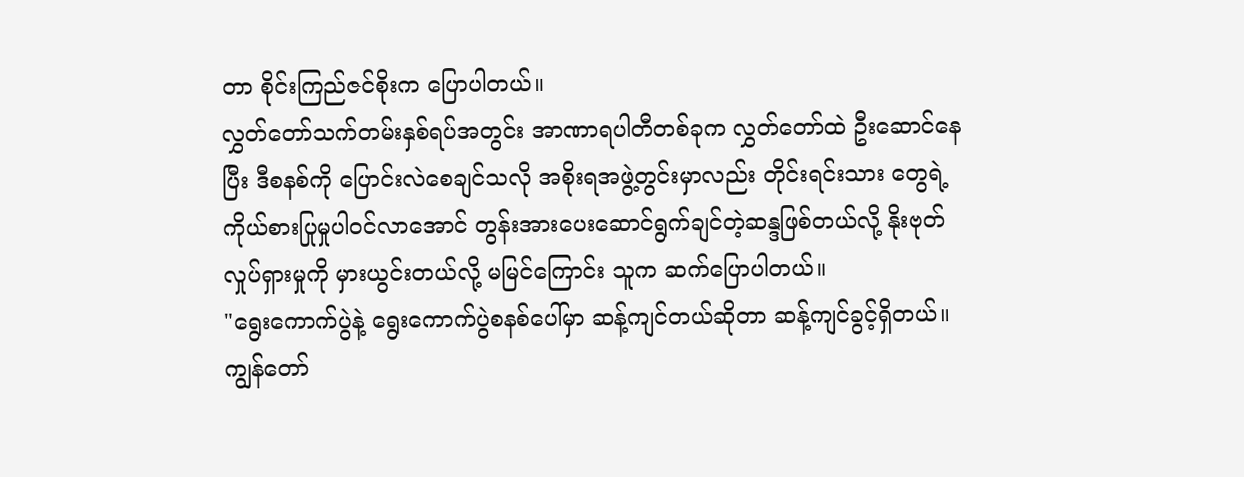တာ စိုင်းကြည်ဇင်စိုးက ပြောပါတယ်။
လွှတ်တော်သက်တမ်းနှစ်ရပ်အတွင်း အာဏာရပါတီတစ်ခုက လွှတ်တော်ထဲ ဦးဆောင်နေပြီး ဒီစနစ်ကို ပြောင်းလဲစေချင်သလို အစိုးရအဖွဲ့တွင်းမှာလည်း တိုင်းရင်းသား တွေရဲ့ ကိုယ်စားပြုမှုပါဝင်လာအောင် တွန်းအားပေးဆောင်ရွက်ချင်တဲ့ဆန္ဒဖြစ်တယ်လို့ နိုးဗုတ်လှုပ်ရှားမှုကို မှားယွင်းတယ်လို့ မမြင်ကြောင်း သူက ဆက်ပြောပါတယ်။
"ရွေးကောက်ပွဲနဲ့ ရွေးကောက်ပွဲစနစ်ပေါ်မှာ ဆန့်ကျင်တယ်ဆိုတာ ဆန့်ကျင်ခွင့်ရှိတယ်။ ကျွန်တော်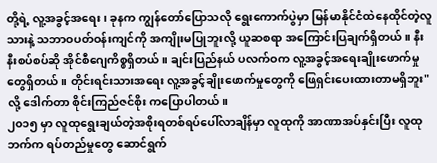တို့ရဲ့ လူ့အခွင့်အရေး၊ ခုနက ကျွန်တော်ပြောသလို ရွေးကောက်ပွဲမှာ မြန်မာနိုင်ငံထဲနေထိုင်တဲ့လူသားနဲ့ သဘာဝပတ်ဝန်းကျင်ကို အကျိုးမပြုဘူးလို့ ယူဆစရာ အကြောင်းပြချက်ရှိတယ်။ နီးနီးစပ်စပ်ဆို အိုင်စီဂျေကိစ္စရှိတယ်။ ချင်းပြည်နယ် ပလက်ဝက လူ့အခွင့်အရေးချိုးဖောက်မှုတွေရှိတယ်။ တိုင်းရင်းသားအရေး လူ့အခွင့်ချိုးဖောက်မှုတွေကို ဖြေရှင်းပေးထားတာမရှိဘူး" လို့ ဒေါက်တာ စိုင်းကြည်ဇင်စိုး ကပြောပါတယ်။
၂၀၁၅ မှာ လူထုရွေးချယ်တဲ့အစိုးရတစ်ရပ်ပေါ်လာချိန်မှာ လူထုကို အာဏာအပ်နှင်းပြီး လူထုဘက်က ရပ်တည်မှုတွေ ဆောင်ရွက်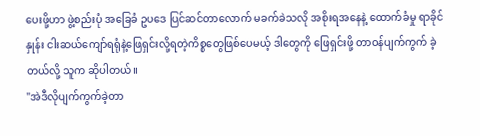ပေးဖို့ဟာ ဖွဲ့စည်းပုံ အခြေခံ ဥပဒေ ပြင်ဆင်တာလောက် မခက်ခဲသလို အစိုးရအနေနဲ့ ထောက်ခံမှု ရာခိုင်နှုန်း ငါးဆယ်ကျော်ရရုံနဲ့ဖြေရှင်းလို့ရတဲ့ကိစ္စတွေဖြစ်ပေမယ့် ဒါတွေကို ဖြေရှင်းဖို့ တာဝန်ပျက်ကွက် ခဲ့တယ်လို့ သူက ဆိုပါတယ်။
"အဲဒီလိုပျက်ကွက်ခဲ့တာ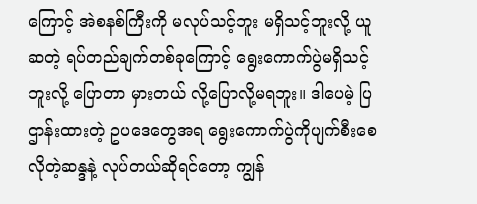ကြောင့် အဲစနစ်ကြီးကို မလုပ်သင့်ဘူး မရှိသင့်ဘူးလို့ ယူဆတဲ့ ရပ်တည်ချက်တစ်ခုကြောင့် ရွေးကောက်ပွဲမရှိသင့်ဘူးလို့ ပြောတာ မှားတယ် လို့ပြောလို့မရဘူး။ ဒါပေမဲ့ ပြဌာန်းထားတဲ့ ဥပဒေတွေအရ ရွေးကောက်ပွဲကိုပျက်စီးစေလိုတဲ့ဆန္ဒနဲ့ လုပ်တယ်ဆိုရင်တော့ ကျွန်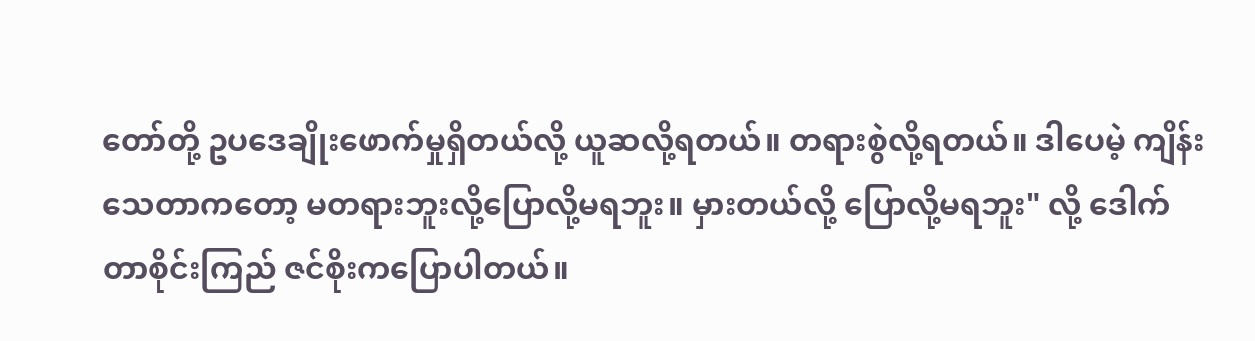တော်တို့ ဥပဒေချိုးဖောက်မှုရှိတယ်လို့ ယူဆလို့ရတယ်။ တရားစွဲလို့ရတယ်။ ဒါပေမဲ့ ကျိန်းသေတာကတော့ မတရားဘူးလို့ပြောလို့မရဘူး။ မှားတယ်လို့ ပြောလို့မရဘူး" လို့ ဒေါက်တာစိုင်းကြည် ဇင်စိုးကပြောပါတယ်။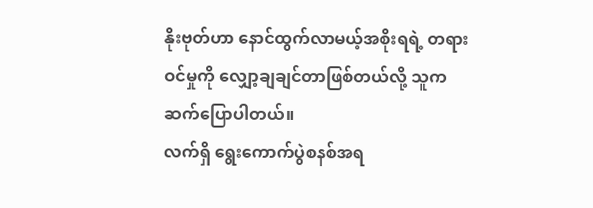နိုးဗုတ်ဟာ နောင်ထွက်လာမယ့်အစိုးရရဲ့ တရားဝင်မှုကို လျှော့ချချင်တာဖြစ်တယ်လို့ သူက ဆက်ပြောပါတယ်။
လက်ရှိ ရွေးကောက်ပွဲစနစ်အရ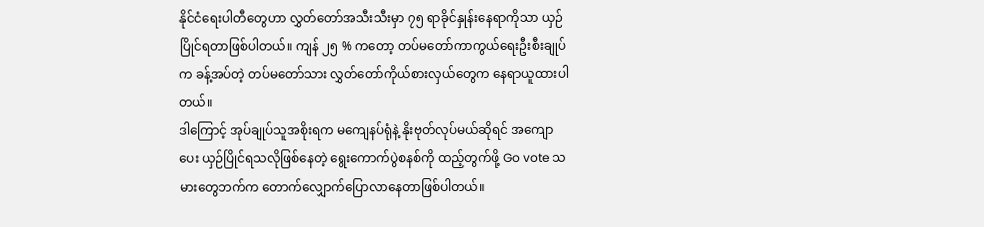နိုင်ငံရေးပါတီတွေဟာ လွှတ်တော်အသီးသီးမှာ ၇၅ ရာခိုင်နှုန်းနေရာကိုသာ ယှဉ်ပြိုင်ရတာဖြစ်ပါတယ်။ ကျန် ၂၅ % ကတော့ တပ်မတော်ကာကွယ်ရေးဦးစီးချုပ်က ခန့်အပ်တဲ့ တပ်မတော်သား လွှတ်တော်ကိုယ်စားလှယ်တွေက နေရာယူထားပါတယ်။
ဒါကြောင့် အုပ်ချုပ်သူအစိုးရက မကျေနပ်ရုံနဲ့ နိုးဗုတ်လုပ်မယ်ဆိုရင် အကျောပေး ယှဉ်ပြိုင်ရသလိုဖြစ်နေတဲ့ ရွေးကောက်ပွဲစနစ်ကို ထည့်တွက်ဖို့ Go vote သမားတွေဘက်က တောက်လျှောက်ပြောလာနေတာဖြစ်ပါတယ်။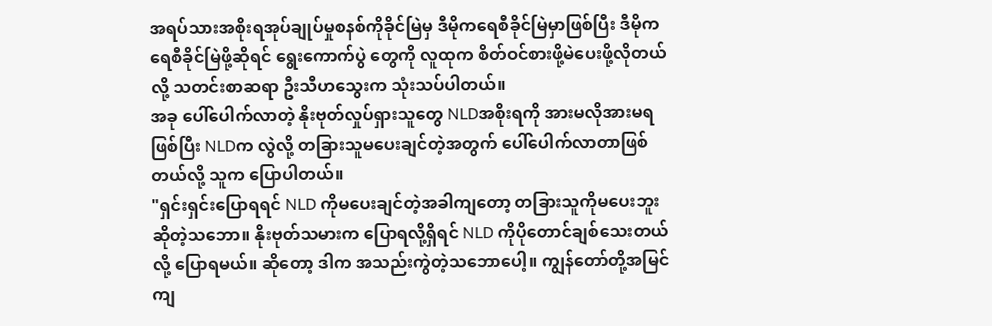အရပ်သားအစိုးရအုပ်ချုပ်မှုစနစ်ကိုခိုင်မြဲမှ ဒီမိုကရေစီခိုင်မြဲမှာဖြစ်ပြီး ဒီမိုကရေစီခိုင်မြဲဖို့ဆိုရင် ရွေးကောက်ပွဲ တွေကို လူထုက စိတ်ဝင်စားဖို့မဲပေးဖို့လိုတယ်လို့ သတင်းစာဆရာ ဦးသီဟသွေးက သုံးသပ်ပါတယ်။
အခု ပေါ်ပေါက်လာတဲ့ နိုးဗုတ်လှုပ်ရှားသူတွေ NLDအစိုးရကို အားမလိုအားမရဖြစ်ပြီး NLDက လွဲလို့ တခြားသူမပေးချင်တဲ့အတွက် ပေါ်ပေါက်လာတာဖြစ်တယ်လို့ သူက ပြောပါတယ်။
"ရှင်းရှင်းပြောရရင် NLD ကိုမပေးချင်တဲ့အခါကျတော့ တခြားသူကိုမပေးဘူးဆိုတဲ့သဘော။ နိုးဗုတ်သမားက ပြောရလို့ရှိရင် NLD ကိုပိုတောင်ချစ်သေးတယ်လို့ ပြောရမယ်။ ဆိုတော့ ဒါက အသည်းကွဲတဲ့သဘောပေါ့။ ကျွန်တော်တို့အမြင်ကျ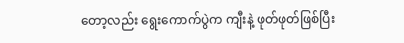တော့လည်း ရွေးကောက်ပွဲက ကျီးနဲ့ ဖုတ်ဖုတ်ဖြစ်ပြီး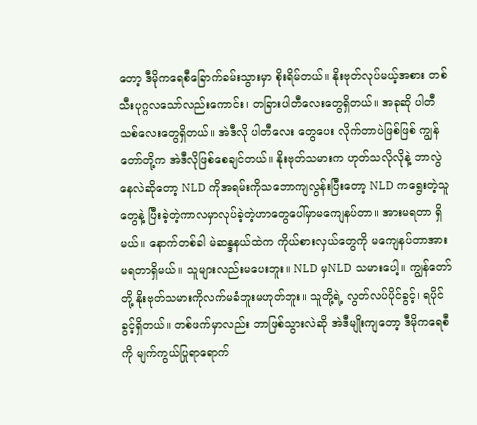တော့ ဒီမိုကရေစီခြောက်ခမ်းသွားမှာ စိုးရိမ်တယ်။ နိုးဗုတ်လုပ်မယ့်အစား တစ်သီးပုဂ္ဂလသော်လည်းကောင်း၊ တခြားပါတီလေးတွေရှိတယ်။ အခုဆို ပါတီသစ်လေးတွေရှိတယ်။ အဲဒီလို ပါတီလေး တွေပေး လိုက်တာပဲဖြစ်ဖြစ် ကျွန်တော်တို့က အဲဒီလိုဖြစ်စေချင်တယ်။ နိုးဗုတ်သမားက ဟုတ်သလိုလိုနဲ့ ဘာလွဲနေလဲဆိုတော့ NLD ကိုအရမ်းကိုသဘောကျလွန်းပြီးတော့ NLD ကရွေးတဲ့သူတွေနဲ့ ပြီးခဲ့တဲ့ကာလမှာလုပ်ခဲ့တဲ့ဟာတွေပေါ်မှာမကျေနပ်တာ။ အားမရတာ ရှိမယ်။ နောက်တစ်ခါ မဲဆန္ဒနယ်ထဲက ကိုယ်စားလှယ်တွေကို မကျေနပ်တာအားမရတာရှိမယ်။ သူများလည်းမပေးဘူး။ NLD မှNLD သမားပေါ့။ ကျွန်တော်တို့ နိုးဗုတ်သမားကိုလက်မခံဘူးမဟုတ်ဘူး။ သူတို့ရဲ့ လွတ်လပ်ပိုင်ခွင့်၊ ရပိုင်ခွင့်ရှိတယ်။ တစ်ဖက်မှာလည်း ဘာဖြစ်သွားလဲဆို အဲဒီမျိုးကျတော့ ဒီမိုကရေစီကို မျက်ကွယ်ပြုရာရောက်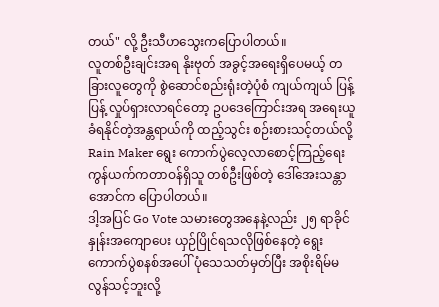တယ်" လို့ ဦးသီဟသွေးကပြောပါတယ်။
လူတစ်ဦးချင်းအရ နိုးဗုတ် အခွင့်အရေးရှိပေမယ့် တခြားလူတွေကို စွဲဆောင်စည်းရုံးတဲ့ပုံစံ ကျယ်ကျယ် ပြန့်ပြန့် လှုပ်ရှားလာရင်တော့ ဥပဒေကြောင်းအရ အရေးယူခံရနိုင်တဲ့အန္တရာယ်ကို ထည့်သွင်း စဉ်းစားသင့်တယ်လို့ Rain Maker ရွေး ကောက်ပွဲလေ့လာစောင့်ကြည့်ရေး ကွန်ယက်ကတာဝန်ရှိသူ တစ်ဦးဖြစ်တဲ့ ဒေါ်အေးသန္တာအောင်က ပြောပါတယ်။
ဒါ့အပြင် Go Vote သမားတွေအနေနဲ့လည်း ၂၅ ရာခိုင်နှုန်းအကျောပေး ယှဉ်ပြိုင်ရသလိုဖြစ်နေတဲ့ ရွေး ကောက်ပွဲစနစ်အပေါ် ပုံသေသတ်မှတ်ပြီး အစိုးရိမ်မလွန်သင့်ဘူးလို့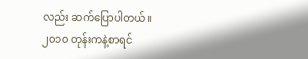လည်း ဆက်ပြောပါတယ်။
၂၀၁၀ တုန်းကနဲ့စာရင်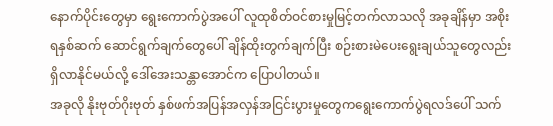နောက်ပိုင်းတွေမှာ ရွေးကောက်ပွဲအပေါ် လူထုစိတ်ဝင်စားမှုမြင့်တက်လာသလို အခုချိန်မှာ အစိုးရနှစ်ဆက် ဆောင်ရွက်ချက်တွေပေါ် ချိန်ထိုးတွက်ချက်ပြီး စဉ်းစားမဲပေးရွေးချယ်သူတွေလည်း ရှိလာနိုင်မယ်လို့ ဒေါ်အေးသန္တာအောင်က ပြောပါတယ်။
အခုလို နိုးဗုတ်ဂိုးဗုတ် နှစ်ဖက်အပြန်အလှန်အငြင်းပွားမှုတွေကရွေးကောက်ပွဲရလဒ်ပေါ် သက်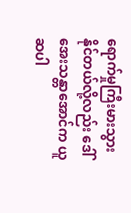ရောက်မှုကြီးမားသွားနိုင်တယ်လို့လည်း ဒေါ်အေးသန္တာအောင်က ယူဆပါ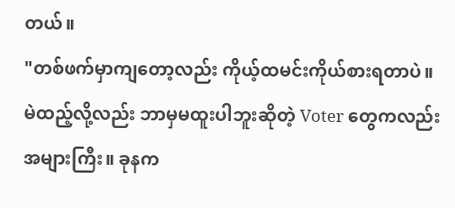တယ်။
"တစ်ဖက်မှာကျတော့လည်း ကိုယ့်ထမင်းကိုယ်စားရတာပဲ။ မဲထည့်လို့လည်း ဘာမှမထူးပါဘူးဆိုတဲ့ Voter တွေကလည်း အများကြီး။ ခုနက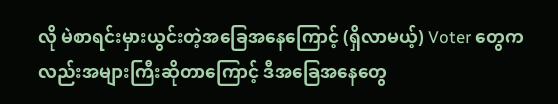လို မဲစာရင်းမှားယွင်းတဲ့အခြေအနေကြောင့် (ရှိလာမယ့်) Voter တွေကလည်းအများကြီးဆိုတာကြောင့် ဒီအခြေအနေတွေ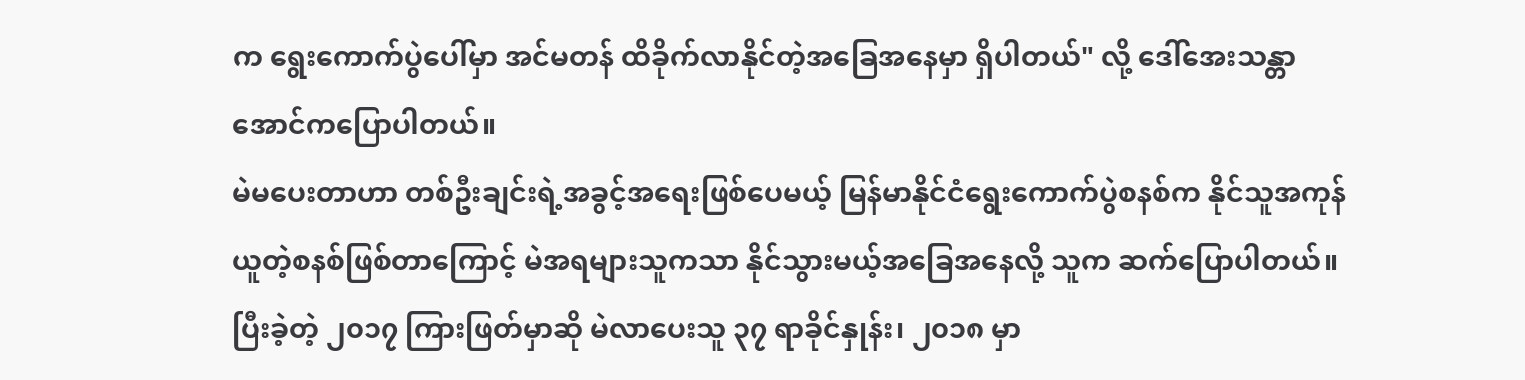က ရွေးကောက်ပွဲပေါ်မှာ အင်မတန် ထိခိုက်လာနိုင်တဲ့အခြေအနေမှာ ရှိပါတယ်" လို့ ဒေါ်အေးသန္တာအောင်ကပြောပါတယ်။
မဲမပေးတာဟာ တစ်ဦးချင်းရဲ့အခွင့်အရေးဖြစ်ပေမယ့် မြန်မာနိုင်ငံရွေးကောက်ပွဲစနစ်က နိုင်သူအကုန်ယူတဲ့စနစ်ဖြစ်တာကြောင့် မဲအရများသူကသာ နိုင်သွားမယ့်အခြေအနေလို့ သူက ဆက်ပြောပါတယ်။ ပြီးခဲ့တဲ့ ၂၀၁၇ ကြားဖြတ်မှာဆို မဲလာပေးသူ ၃၇ ရာခိုင်နှုန်း၊ ၂၀၁၈ မှာ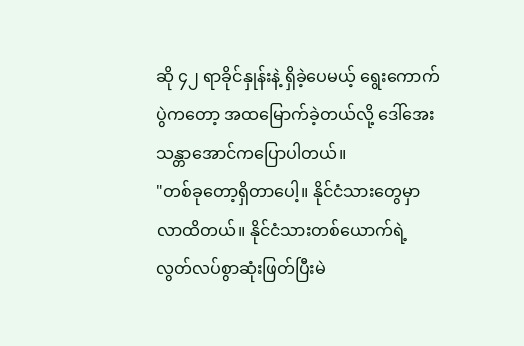ဆို ၄၂ ရာခိုင်နှုန်းနဲ့ ရှိခဲ့ပေမယ့် ရွေးကောက်ပွဲကတော့ အထမြောက်ခဲ့တယ်လို့ ဒေါ်အေးသန္တာအောင်ကပြောပါတယ်။
"တစ်ခုတော့ရှိတာပေါ့။ နိုင်ငံသားတွေမှာ လာထိတယ်။ နိုင်ငံသားတစ်ယောက်ရဲ့ လွတ်လပ်စွာဆုံးဖြတ်ပြီးမဲ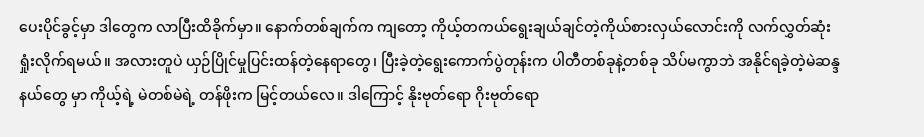ပေးပိုင်ခွင့်မှာ ဒါတွေက လာပြီးထိခိုက်မှာ။ နောက်တစ်ချက်က ကျတော့ ကိုယ့်တကယ်ရွေးချယ်ချင်တဲ့ကိုယ်စားလှယ်လောင်းကို လက်လွှတ်ဆုံးရှုံးလိုက်ရမယ်။ အလားတူပဲ ယှဉ်ပြိုင်မှုပြင်းထန်တဲ့နေရာတွေ၊ ပြီးခဲ့တဲ့ရွေးကောက်ပွဲတုန်းက ပါတီတစ်ခုနဲ့တစ်ခု သိပ်မကွာဘဲ အနိုင်ရခဲ့တဲ့မဲဆန္ဒနယ်တွေ မှာ ကိုယ့်ရဲ့ မဲတစ်မဲရဲ့ တန်ဖိုးက မြင့်တယ်လေ။ ဒါကြောင့် နိုးဗုတ်ရော ဂိုးဗုတ်ရော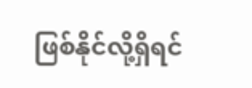ဖြစ်နိုင်လို့ရှိရင်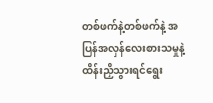တစ်ဖက်နဲ့တစ်ဖက်နဲ့ အပြန်အလှန်လေးစားသမှုနဲ့ ထိန်းညှိသွားရင်ရွေး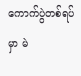ကောက်ပွဲတစ်ရပ်မှာ မဲ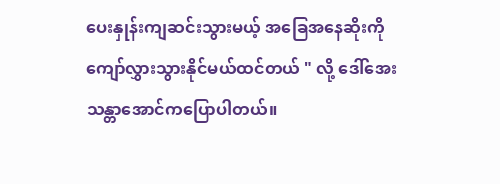ပေးနှုန်းကျဆင်းသွားမယ့် အခြေအနေဆိုးကို ကျော်လွှားသွားနိုင်မယ်ထင်တယ် " လို့ ဒေါ်အေးသန္တာအောင်ကပြောပါတယ်။